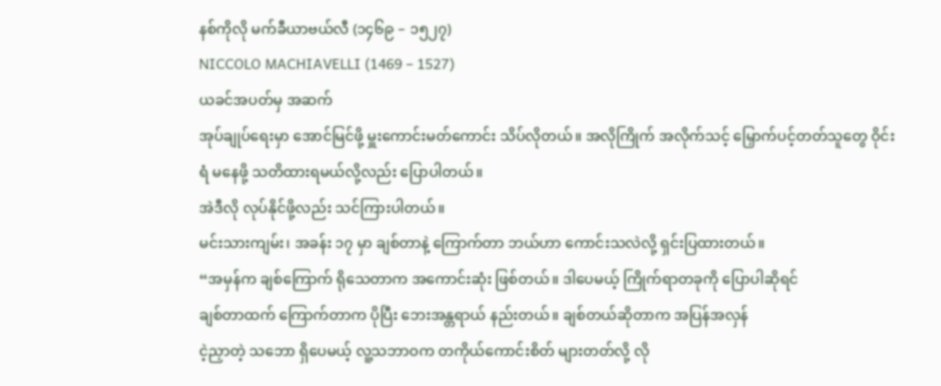နစ်ကိုလို မက်ခီယာဗယ်လီ (၁၄၆၉ – ၁၅၂၇)
NICCOLO MACHIAVELLI (1469 – 1527)
ယခင်အပတ်မှ အဆက်
အုပ်ချုပ်ရေးမှာ အောင်မြင်ဖို့ မှူးကောင်းမတ်ကောင်း သိပ်လိုတယ်။ အလိုကြိုက် အလိုက်သင့် မြှောက်ပင့်တတ်သူတွေ ဝိုင်းရံ မနေဖို့ သတိထားရမယ်လို့လည်း ပြောပါတယ်။
အဲဒီလို လုပ်နိုင်ဖို့လည်း သင်ကြားပါတယ်။
မင်းသားကျမ်း၊ အခန်း ၁၇ မှာ ချစ်တာနဲ့ ကြောက်တာ ဘယ်ဟာ ကောင်းသလဲလို့ ရှင်းပြထားတယ်။
“အမှန်က ချစ်ကြောက် ရိုသေတာက အကောင်းဆုံး ဖြစ်တယ်။ ဒါပေမယ့် ကြိုက်ရာတခုကို ပြောပါဆိုရင်
ချစ်တာထက် ကြောက်တာက ပိုပြီး ဘေးအန္တရာယ် နည်းတယ်။ ချစ်တယ်ဆိုတာက အပြန်အလှန်
ငဲ့ညှာတဲ့ သဘော ရှိပေမယ့် လူ့သဘာဝက တကိုယ်ကောင်းစိတ် များတတ်လို့ လို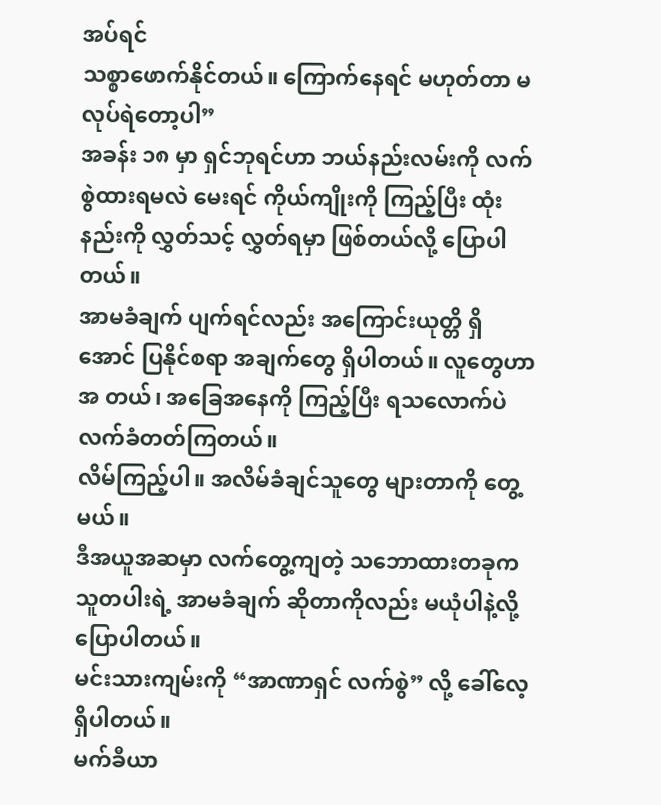အပ်ရင်
သစ္စာဖောက်နိုင်တယ်။ ကြောက်နေရင် မဟုတ်တာ မလုပ်ရဲတော့ပါ”
အခန်း ၁၈ မှာ ရှင်ဘုရင်ဟာ ဘယ်နည်းလမ်းကို လက်စွဲထားရမလဲ မေးရင် ကိုယ်ကျိုးကို ကြည့်ပြီး ထုံးနည်းကို လွှတ်သင့် လွှတ်ရမှာ ဖြစ်တယ်လို့ ပြောပါတယ်။
အာမခံချက် ပျက်ရင်လည်း အကြောင်းယုတ္တိ ရှိအောင် ပြနိုင်စရာ အချက်တွေ ရှိပါတယ်။ လူတွေဟာ အ တယ်၊ အခြေအနေကို ကြည့်ပြီး ရသလောက်ပဲ လက်ခံတတ်ကြတယ်။
လိမ်ကြည့်ပါ။ အလိမ်ခံချင်သူတွေ များတာကို တွေ့မယ်။
ဒီအယူအဆမှာ လက်တွေ့ကျတဲ့ သဘောထားတခုက သူတပါးရဲ့ အာမခံချက် ဆိုတာကိုလည်း မယုံပါနဲ့လို့ ပြောပါတယ်။
မင်းသားကျမ်းကို “အာဏာရှင် လက်စွဲ” လို့ ခေါ်လေ့ ရှိပါတယ်။
မက်ခီယာ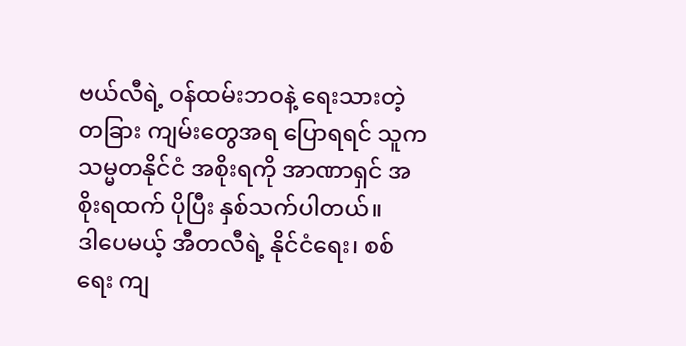ဗယ်လီရဲ့ ဝန်ထမ်းဘဝနဲ့ ရေးသားတဲ့ တခြား ကျမ်းတွေအရ ပြောရရင် သူက သမ္မတနိုင်ငံ အစိုးရကို အာဏာရှင် အစိုးရထက် ပိုပြီး နှစ်သက်ပါတယ်။
ဒါပေမယ့် အီတလီရဲ့ နိုင်ငံရေး၊ စစ်ရေး ကျ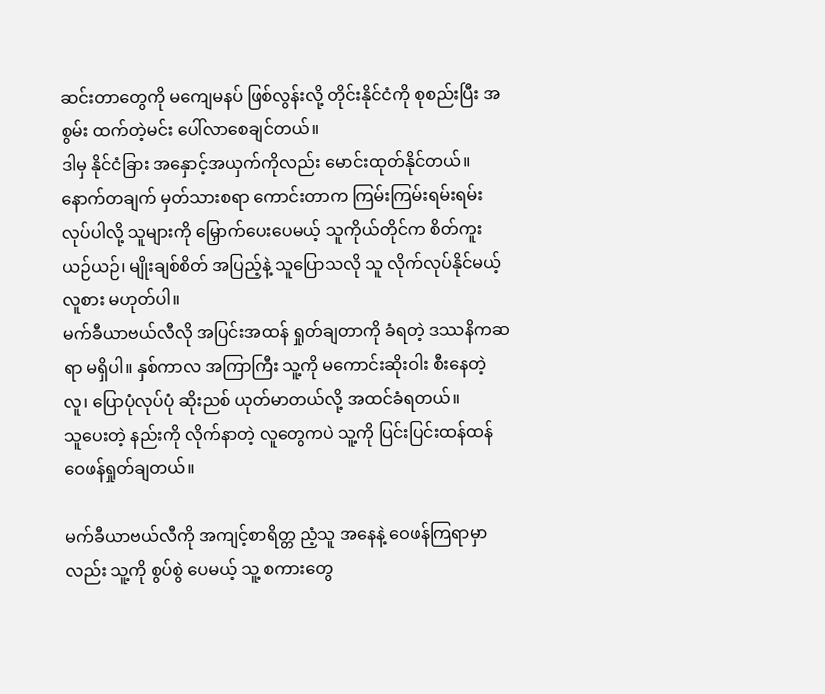ဆင်းတာတွေကို မကျေမနပ် ဖြစ်လွန်းလို့ တိုင်းနိုင်ငံကို စုစည်းပြီး အစွမ်း ထက်တဲ့မင်း ပေါ်လာစေချင်တယ်။
ဒါမှ နိုင်ငံခြား အနှောင့်အယှက်ကိုလည်း မောင်းထုတ်နိုင်တယ်။
နောက်တချက် မှတ်သားစရာ ကောင်းတာက ကြမ်းကြမ်းရမ်းရမ်း လုပ်ပါလို့ သူများကို မြှောက်ပေးပေမယ့် သူကိုယ်တိုင်က စိတ်ကူးယဉ်ယဉ်၊ မျိုးချစ်စိတ် အပြည့်နဲ့ သူပြောသလို သူ လိုက်လုပ်နိုင်မယ့် လူစား မဟုတ်ပါ။
မက်ခီယာဗယ်လီလို အပြင်းအထန် ရှုတ်ချတာကို ခံရတဲ့ ဒဿနိကဆရာ မရှိပါ။ နှစ်ကာလ အကြာကြီး သူ့ကို မကောင်းဆိုးဝါး စီးနေတဲ့လူ၊ ပြောပုံလုပ်ပုံ ဆိုးညစ် ယုတ်မာတယ်လို့ အထင်ခံရတယ်။
သူပေးတဲ့ နည်းကို လိုက်နာတဲ့ လူတွေကပဲ သူ့ကို ပြင်းပြင်းထန်ထန် ဝေဖန်ရှုတ်ချတယ်။

မက်ခီယာဗယ်လီကို အကျင့်စာရိတ္တ ညံ့သူ အနေနဲ့ ဝေဖန်ကြရာမှာလည်း သူ့ကို စွပ်စွဲ ပေမယ့် သူ့ စကားတွေ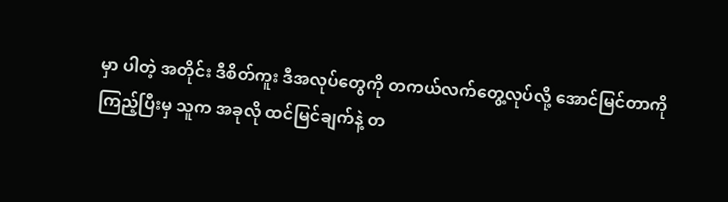မှာ ပါတဲ့ အတိုင်း ဒီစိတ်ကူး ဒီအလုပ်တွေကို တကယ်လက်တွေ့လုပ်လို့ အောင်မြင်တာကို ကြည့်ပြီးမှ သူက အခုလို ထင်မြင်ချက်နဲ့ တ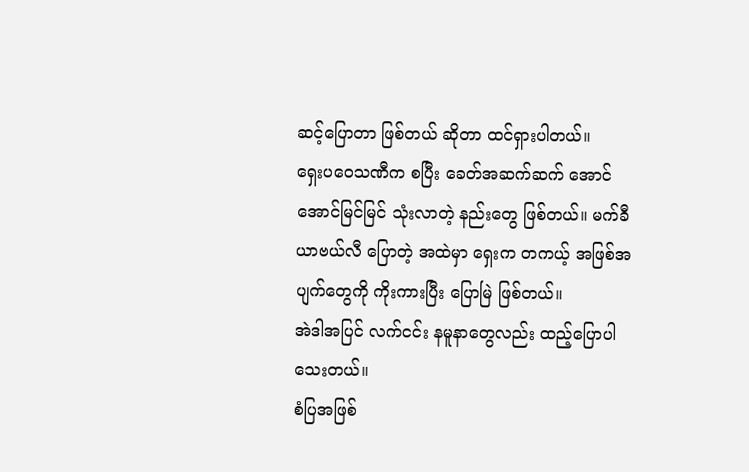ဆင့်ပြောတာ ဖြစ်တယ် ဆိုတာ ထင်ရှားပါတယ်။
ရှေးပဝေသဏီက စပြီး ခေတ်အဆက်ဆက် အောင်အောင်မြင်မြင် သုံးလာတဲ့ နည်းတွေ ဖြစ်တယ်။ မက်ခီယာဗယ်လီ ပြောတဲ့ အထဲမှာ ရှေးက တကယ့် အဖြစ်အပျက်တွေကို ကိုးကားပြီး ပြောမြဲ ဖြစ်တယ်။
အဲဒါအပြင် လက်ငင်း နမူနာတွေလည်း ထည့်ပြောပါသေးတယ်။
စံပြအဖြစ်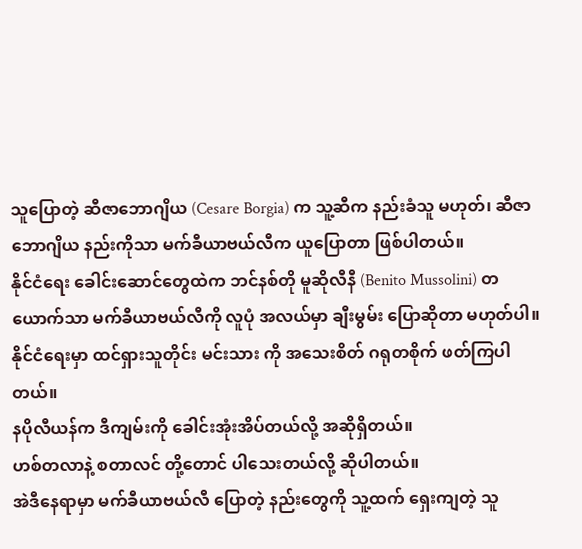သူပြောတဲ့ ဆီဇာဘောဂျိယ (Cesare Borgia) က သူ့ဆီက နည်းခံသူ မဟုတ်၊ ဆီဇာဘောဂျိယ နည်းကိုသာ မက်ခီယာဗယ်လီက ယူပြောတာ ဖြစ်ပါတယ်။
နိုင်ငံရေး ခေါင်းဆောင်တွေထဲက ဘင်နစ်တို မူဆိုလီနီ (Benito Mussolini) တယောက်သာ မက်ခီယာဗယ်လီကို လူပုံ အလယ်မှာ ချီးမွမ်း ပြောဆိုတာ မဟုတ်ပါ။
နိုင်ငံရေးမှာ ထင်ရှားသူတိုင်း မင်းသား ကို အသေးစိတ် ဂရုတစိုက် ဖတ်ကြပါတယ်။
နပိုလီယန်က ဒီကျမ်းကို ခေါင်းအုံးအိပ်တယ်လို့ အဆိုရှိတယ်။
ဟစ်တလာနဲ့ စတာလင် တို့တောင် ပါသေးတယ်လို့ ဆိုပါတယ်။
အဲဒီနေရာမှာ မက်ခီယာဗယ်လီ ပြောတဲ့ နည်းတွေကို သူ့ထက် ရှေးကျတဲ့ သူ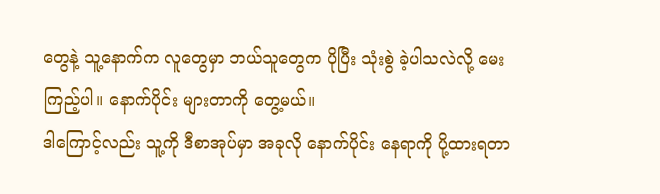တွေနဲ့ သူ့နောက်က လူတွေမှာ ဘယ်သူတွေက ပိုပြီး သုံးစွဲ ခဲ့ပါသလဲလို့ မေးကြည့်ပါ။ နောက်ပိုင်း များတာကို တွေ့မယ်။
ဒါကြောင့်လည်း သူ့ကို ဒီစာအုပ်မှာ အခုလို နောက်ပိုင်း နေရာကို ပို့ထားရတာ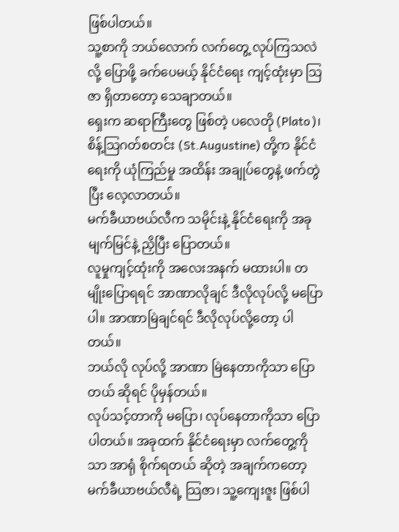ဖြစ်ပါတယ်။
သူ့စာကို ဘယ်လောက် လက်တွေ့ လုပ်ကြသလဲလို့ ပြောဖို့ ခက်ပေမယ့် နိုင်ငံရေး ကျင့်ထုံးမှာ သြဇာ ရှိတာတော့ သေချာတယ်။
ရှေးက ဆရာကြီးတွေ ဖြစ်တဲ့ ပလေတို (Plato)၊ စိန့်သြဂတ်စတင်း (St.Augustine) တို့က နိုင်ငံရေးကို ယုံကြည်မှု အထိန်း အချုပ်တွေနဲ့ ဖက်တွဲပြီး လေ့လာတယ်။
မက်ခီယာဗယ်လီက သမိုင်းနဲ့ နိုင်ငံရေးကို အခု မျက်မြင်နဲ့ ညှိပြီး ပြောတယ်။
လူမှုကျင့်ထုံးကို အလေးအနက် မထားပါ။ တမျိုးပြောရရင် အာဏာလိုချင် ဒီလိုလုပ်လို့ မပြောပါ။ အာဏာမြဲချင်ရင် ဒီလိုလုပ်လို့တော့ ပါတယ်။
ဘယ်လို လုပ်လို့ အာဏာ မြဲနေတာကိုသာ ပြောတယ် ဆိုရင် ပိုမှန်တယ်။
လုပ်သင့်တာကို မပြော၊ လုပ်နေတာကိုသာ ပြောပါတယ်။ အခုထက် နိုင်ငံရေးမှာ လက်တွေ့ကိုသာ အာရုံ စိုက်ရတယ် ဆိုတဲ့ အချက်ကတော့ မက်ခီယာဗယ်လီရဲ့ သြဇာ၊ သူ့ကျေးဇူး ဖြစ်ပါ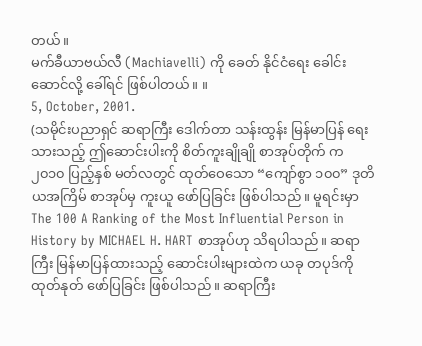တယ်။
မက်ခီယာဗယ်လီ (Machiavelli) ကို ခေတ် နိုင်ငံရေး ခေါင်းဆောင်လို့ ခေါ်ရင် ဖြစ်ပါတယ်။ ။
5, October, 2001.
(သမိုင်းပညာရှင် ဆရာကြီး ဒေါက်တာ သန်းထွန်း မြန်မာပြန် ရေးသားသည့် ဤဆောင်းပါးကို စိတ်ကူးချိုချို စာအုပ်တိုက် က ၂၀၁၀ ပြည့်နှစ် မတ်လတွင် ထုတ်ဝေသော “ကျော်စွာ ၁၀၀” ဒုတိယအကြိမ် စာအုပ်မှ ကူးယူ ဖော်ပြခြင်း ဖြစ်ပါသည်။ မူရင်းမှာ The 100 A Ranking of the Most Influential Person in History by MICHAEL H. HART စာအုပ်ဟု သိရပါသည်။ ဆရာကြီး မြန်မာပြန်ထားသည့် ဆောင်းပါးများထဲက ယခု တပုဒ်ကို ထုတ်နုတ် ဖော်ပြခြင်း ဖြစ်ပါသည်။ ဆရာကြီး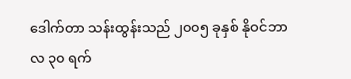ဒေါက်တာ သန်းထွန်းသည် ၂၀၀၅ ခုနှစ် နိုဝင်ဘာလ ၃၀ ရက်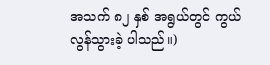အသက် ၈၂ နှစ် အရွယ်တွင် ကွယ်လွန်သွားခဲ့ ပါသည်။)